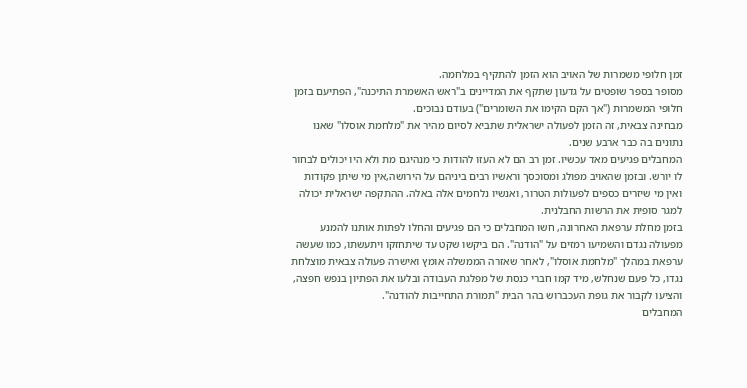זמן חלופי משמרות של האויב הוא הזמן להתקיף במלחמה.
מסופר בספר שופטים על גדעון שתקף את המדיינים ב"ראש האשמרת התיכנה", הפתיעם בזמן חלופי המשמרות ("אך הקם הקימו את השומרים") בעודם נבוכים.
מבחינה צבאית, זה הזמן לפעולה ישראלית שתביא לסיום מהיר את "מלחמת אוסלו" שאנו נתונים בה כבר ארבע שנים.
המחבלים פגיעים מאד עכשיו. זמן רב הם לא העזו להודות כי מנהיגם מת ולא היו יכולים לבחור לו יורש. ובזמן שהאויב מפולג ומסוכסך וראשיו רבים ביניהם על הירושה,אין מי שיתן פקודות ואין מי שיזרים כספים לפעולות הטרור, ואנשיו נלחמים אלה באלה. ההתקפה ישראלית יכולה למגר סופית את הרשות החבלנית.
בזמן מחלת ערפאת האחרונה, חשו המחבלים כי הם פגיעים והחלו לפתות אותנו להמנע מפעולה נגדם והשמיעו רמזים על "הודנה". הם ביקשו שקט עד שיתחזקו ויתעשתו, כמו שעשה ערפאת במהלך "מלחמת אוסלו", לאחר שאזרה הממשלה אומץ ואישרה פעולה צבאית מוצלחת נגדו, כל פעם שנחלש, מיד קמו חברי כנסת של מפלגת העבודה ובלעו את הפתיון בנפש חפצה, והציעו לקבור את גופת העכברוש בהר הבית "תמורת התחייבות להודנה".
המחבלים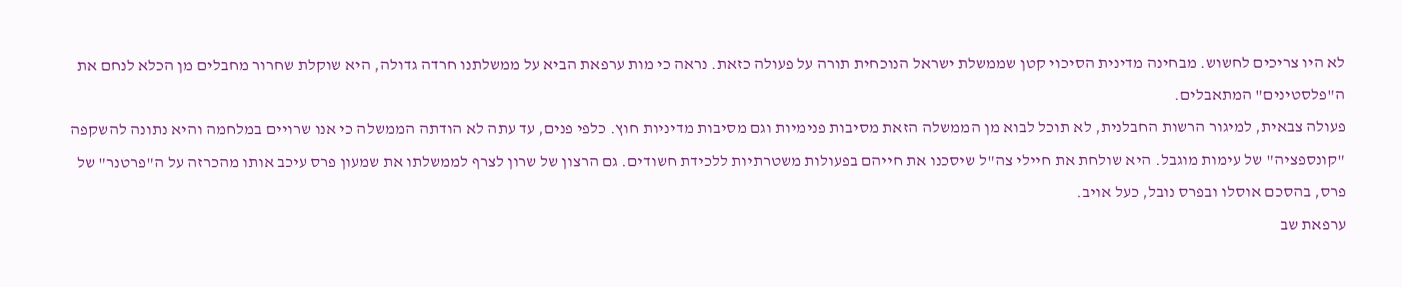לא היו צריכים לחשוש. מבחינה מדינית הסיכוי קטן שממשלת ישראל הנוכחית תורה על פעולה כזאת. נראה כי מות ערפאת הביא על ממשלתנו חרדה גדולה, היא שוקלת שחרור מחבלים מן הכלא לנחם את ה"פלסטינים" המתאבלים.
פעולה צבאית, למיגור הרשות החבלנית, לא תוכל לבוא מן הממשלה הזאת מסיבות פנימיות וגם מסיבות מדיניות חוץ. כלפי פנים, עד עתה לא הודתה הממשלה כי אנו שרויים במלחמה והיא נתונה להשקפה "קונספציה" של עימות מוגבל. היא שולחת את חיילי צה"ל שיסכנו את חייהם בפעולות משטרתיות ללכידת חשודים. גם הרצון של שרון לצרף לממשלתו את שמעון פרס עיכב אותו מהכרזה על ה"פרטנר" של פרס, בהסכם אוסלו ובפרס נובל, כעל אויב.
ערפאת שב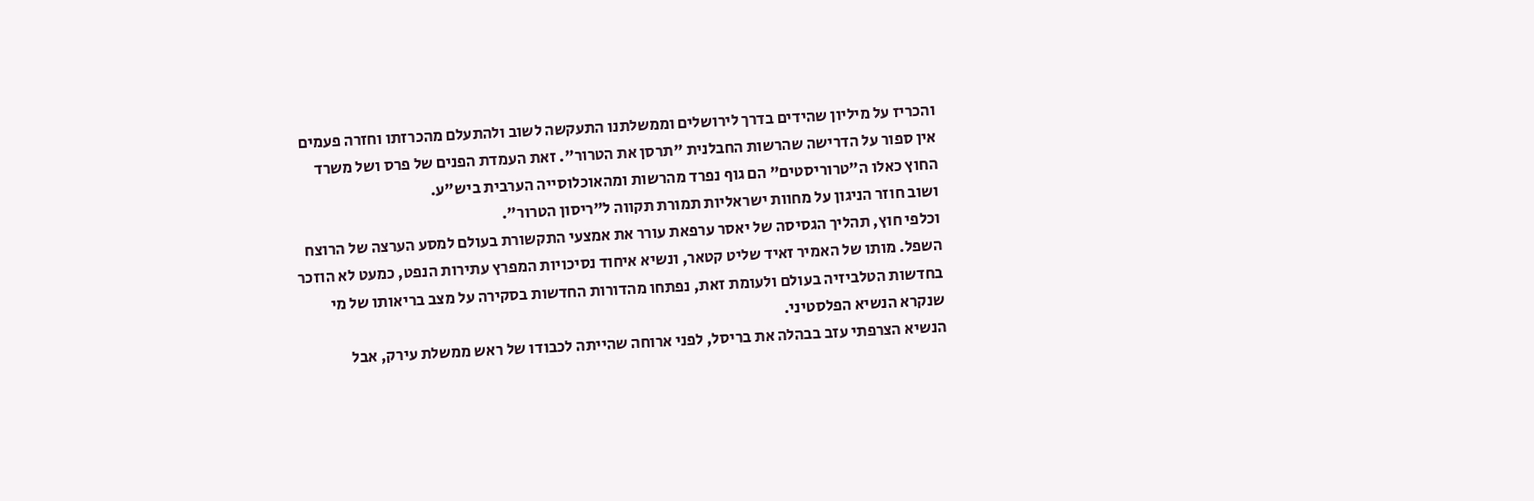והכריז על מיליון שהידים בדרך לירושלים וממשלתנו התעקשה לשוב ולהתעלם מהכרזתו וחזרה פעמים אין ספור על הדרישה שהרשות החבלנית "תרסן את הטרור". זאת העמדת הפנים של פרס ושל משרד החוץ כאלו ה"טרוריסטים" הם גוף נפרד מהרשות ומהאוכלוסייה הערבית ביש"ע.
ושוב חוזר הניגון על מחוות ישראליות תמורת תקווה ל"ריסון הטרור".
וכלפי חוץ, תהליך הגסיסה של יאסר ערפאת עורר את אמצעי התקשורת בעולם למסע הערצה של הרוצח השפל. מותו של האמיר זאיד שליט קטאר, ונשיא איחוד נסיכויות המפרץ עתירות הנפט, כמעט לא הוזכר בחדשות הטלביזיה בעולם ולעומת זאת, נפתחו מהדורות החדשות בסקירה על מצב בריאותו של מי שנקרא הנשיא הפלסטיני.
הנשיא הצרפתי עזב בבהלה את בריסל, לפני ארוחה שהייתה לכבודו של ראש ממשלת עירק, אבל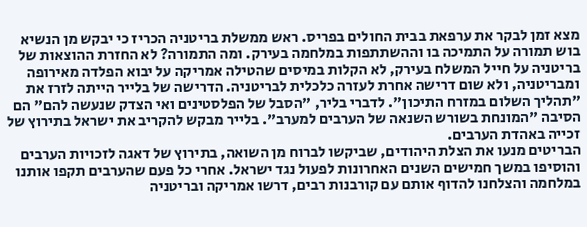מצא זמן לבקר את ערפאת בבית החולים בפריס. ראש ממשלת בריטניה הכריז כי יבקש מן הנשיא בוש תמורה על התמיכה בו וההשתתפות במלחמה בעירק. ומה התמורה? לא החזרת ההוצאות של בריטניה על חייל המשלח בעירק, לא הקלות במיסים שהטילה אמריקה על יבוא הפלדה מאירופה ומבריטניה, ולא שום דרישה אחרת לעזרה כלכלית לבריטניה. הדרישה של בלייר הייתה לזרז את "תהליך השלום במזרח התיכון". לדברי בליר, "הסבל של הפלסטינים ואי הצדק שנעשה להם" הם הסיבה "המונחת בשורש השנאה של הערבים למערב". בלייר מבקש להקריב את ישראל בתירוץ של זכייה באהדת הערבים.
הבריטים מנעו את הצלת היהודים, שביקשו לברוח מן השואה, בתירוץ של דאגה לזכויות הערבים והוסיפו במשך חמישים השנים האחרונות לפעול נגד ישראל. אחרי כל פעם שהערבים תקפו אותנו במלחמה והצלחנו להדוף אותם עם קורבנות רבים, דרשו אמריקה ובריטניה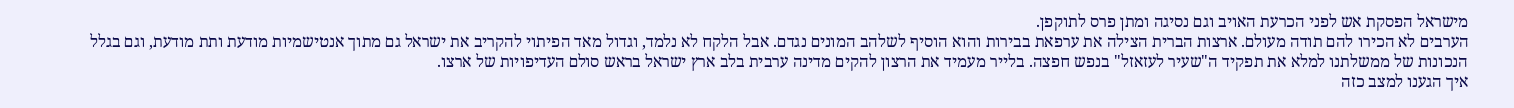מישראל הפסקת אש לפני הכרעת האויב וגם נסיגה ומתן פרס לתוקפן.
הערבים לא הכירו להם תודה מעולם. ארצות הברית הצילה את ערפאת בבירות והוא הוסיף לשלהב המונים נגדם. אבל הלקח לא נלמד, וגדול מאד הפיתוי להקריב את ישראל גם מתוך אנטישמיות מודעת ותת מודעת, וגם בגלל הנכונות של ממשלתנו למלא את תפקיד ה"שעיר לעזאזל" בנפש חפצה. בלייר מעמיד את הרצון להקים מדינה ערבית בלב ארץ ישראל בראש סולם העדיפויות של ארצו.
איך הגענו למצב כזה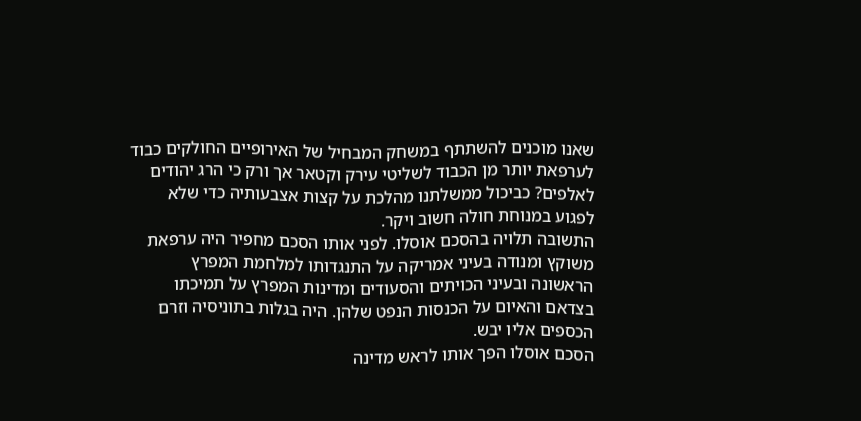שאנו מוכנים להשתתף במשחק המבחיל של האירופיים החולקים כבוד לערפאת יותר מן הכבוד לשליטי עירק וקטאר אך ורק כי הרג יהודים לאלפים? כביכול ממשלתנו מהלכת על קצות אצבעותיה כדי שלא לפגוע במנוחת חולה חשוב ויקר.
התשובה תלויה בהסכם אוסלו. לפני אותו הסכם מחפיר היה ערפאת משוקץ ומנודה בעיני אמריקה על התנגדותו למלחמת המפרץ הראשונה ובעיני הכויתים והסעודים ומדינות המפרץ על תמיכתו בצדאם והאיום על הכנסות הנפט שלהן. היה בגלות בתוניסיה וזרם הכספים אליו יבש.
הסכם אוסלו הפך אותו לראש מדינה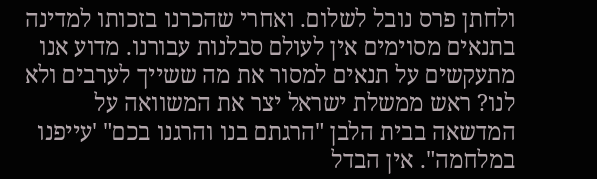ולחתן פרס נובל לשלום. ואחרי שהכרנו בזכותו למדינה בתנאים מסוימים אין לעולם סבלנות עבורנו. מדוע אנו מתעקשים על תנאים למסור את מה ששייך לערבים ולא לנו? ראש ממשלת ישראל יצר את המשוואה על המדשאה בבית הלבן "הרגתם בנו והרגנו בכם" 'עייפנו במלחמה". אין הבדל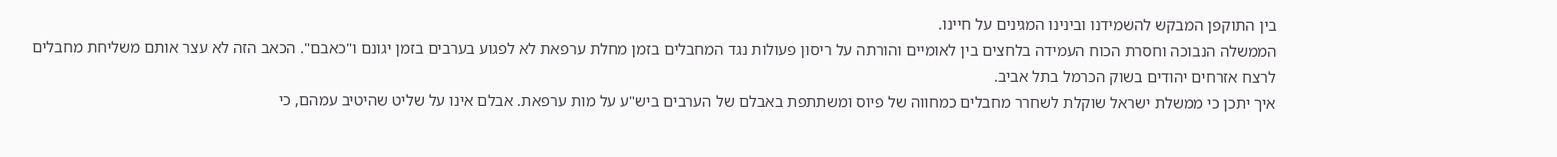בין התוקפן המבקש להשמידנו ובינינו המגינים על חיינו.
הממשלה הנבוכה וחסרת הכוח העמידה בלחצים בין לאומיים והורתה על ריסון פעולות נגד המחבלים בזמן מחלת ערפאת לא לפגוע בערבים בזמן יגונם ו"כאבם". הכאב הזה לא עצר אותם משליחת מחבלים לרצח אזרחים יהודים בשוק הכרמל בתל אביב.
איך יתכן כי ממשלת ישראל שוקלת לשחרר מחבלים כמחווה של פיוס ומשתתפת באבלם של הערבים ביש"ע על מות ערפאת. אבלם אינו על שליט שהיטיב עמהם, כי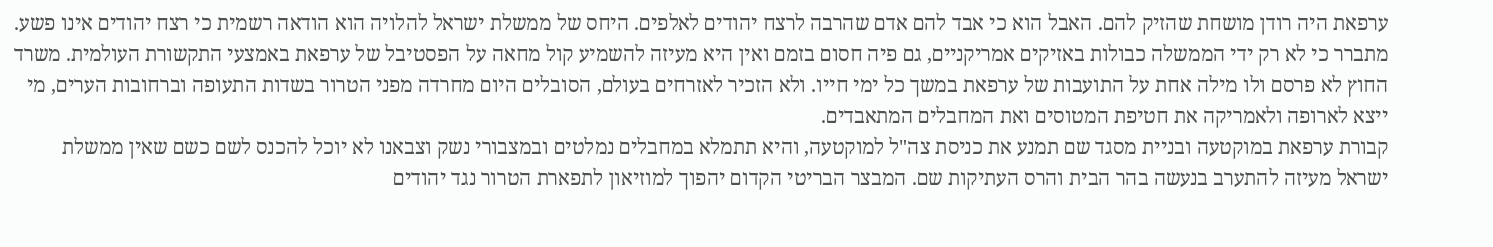ערפאת היה רודן מושחת שהזיק להם. האבל הוא כי אבד להם אדם שהרבה לרצח יהודים לאלפים. היחס של ממשלת ישראל להלויה הוא הודאה רשמית כי רצח יהודים אינו פשע.
מתברר כי לא רק ידי הממשלה כבולות באזיקים אמריקניים, גם פיה חסום בזמם ואין היא מעיזה להשמיע קול מחאה על הפסטיבל של ערפאת באמצעי התקשורת העולמית. משרד החוץ לא פרסם ולו מילה אחת על התועבות של ערפאת במשך כל ימי חייו. ולא הזכיר לאזרחים בעולם, הסובלים היום מחרדה מפני הטרור בשדות התעופה וברחובות הערים, מי ייצא לארופה ולאמריקה את חטיפת המטוסים ואת המחבלים המתאבדים.
קבורת ערפאת במוקטעה ובניית מסגד שם תמנע את כניסת צה"ל למוקטעה, והיא תתמלא במחבלים נמלטים ובמצבורי נשק וצבאנו לא יוכל להכנס לשם כשם שאין ממשלת ישראל מעיזה להתערב בנעשה בהר הבית והרס העתיקות שם. המבצר הבריטי הקדום יהפוך למוזיאון לתפארת הטרור נגד יהודים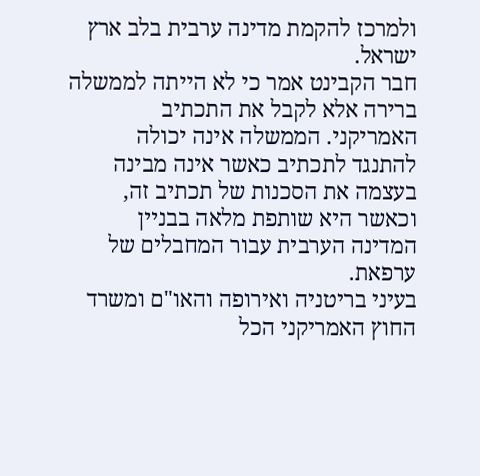ולמרכז להקמת מדינה ערבית בלב ארץ ישראל.
חבר הקבינט אמר כי לא הייתה לממשלה ברירה אלא לקבל את התכתיב האמריקני. הממשלה אינה יכולה להתנגד לתכתיב כאשר אינה מבינה בעצמה את הסכנות של תכתיב זה, וכאשר היא שותפת מלאה בבניין המדינה הערבית עבור המחבלים של ערפאת.
בעיני בריטניה ואירופה והאו"ם ומשרד החוץ האמריקני הכל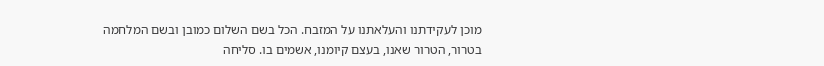מוכן לעקידתנו והעלאתנו על המזבח. הכל בשם השלום כמובן ובשם המלחמה בטרור, הטרור שאנו, בעצם קיומנו, אשמים בו. סליחה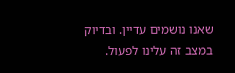שאנו נושמים עדיין. ובדיוק במצב זה עלינו לפעול.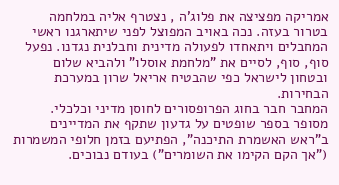אמריקה מפציצה את פלוג'ה , נצטרף אליה במלחמה בטרור בעזה. נכה באויב המפוצל לפני שיתארגנו ראשי המחבלים ויתאחדו לפעולה מדינית וחבלנית נגדנו. נפעל סוף, סוף, לסיים את "מלחמת אוסלו" ולהביא שלום ובטחון לישראל כפי שהבטיח אריאל שרון במערכת הבחירות.
המחבר חבר בחוג הפרופסורים לחוסן מדיני וכלכלי.
מסופר בספר שופטים על גדעון שתקף את המדיינים ב"ראש האשמרת התיכנה", הפתיעם בזמן חלופי המשמרות ("אך הקם הקימו את השומרים") בעודם נבוכים.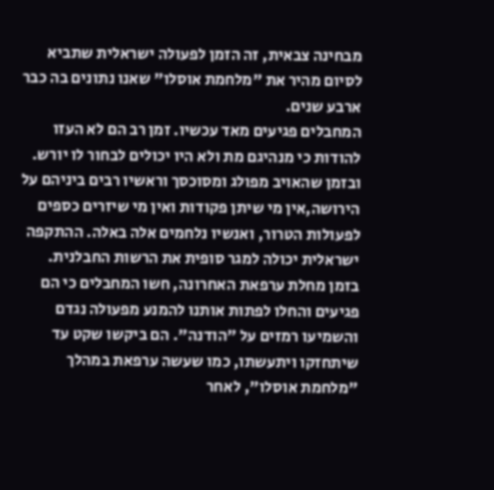מבחינה צבאית, זה הזמן לפעולה ישראלית שתביא לסיום מהיר את "מלחמת אוסלו" שאנו נתונים בה כבר ארבע שנים.
המחבלים פגיעים מאד עכשיו. זמן רב הם לא העזו להודות כי מנהיגם מת ולא היו יכולים לבחור לו יורש. ובזמן שהאויב מפולג ומסוכסך וראשיו רבים ביניהם על הירושה,אין מי שיתן פקודות ואין מי שיזרים כספים לפעולות הטרור, ואנשיו נלחמים אלה באלה. ההתקפה ישראלית יכולה למגר סופית את הרשות החבלנית.
בזמן מחלת ערפאת האחרונה, חשו המחבלים כי הם פגיעים והחלו לפתות אותנו להמנע מפעולה נגדם והשמיעו רמזים על "הודנה". הם ביקשו שקט עד שיתחזקו ויתעשתו, כמו שעשה ערפאת במהלך "מלחמת אוסלו", לאחר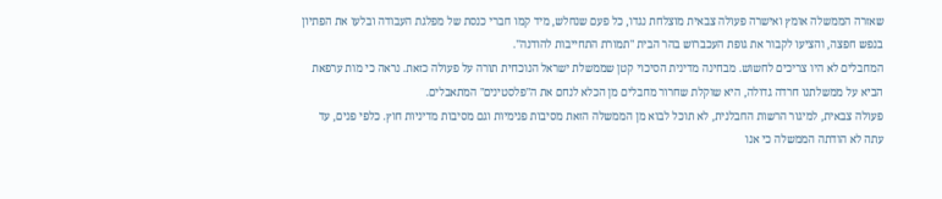שאזרה הממשלה אומץ ואישרה פעולה צבאית מוצלחת נגדו, כל פעם שנחלש, מיד קמו חברי כנסת של מפלגת העבודה ובלעו את הפתיון בנפש חפצה, והציעו לקבור את גופת העכברוש בהר הבית "תמורת התחייבות להודנה".
המחבלים לא היו צריכים לחשוש. מבחינה מדינית הסיכוי קטן שממשלת ישראל הנוכחית תורה על פעולה כזאת. נראה כי מות ערפאת הביא על ממשלתנו חרדה גדולה, היא שוקלת שחרור מחבלים מן הכלא לנחם את ה"פלסטינים" המתאבלים.
פעולה צבאית, למיגור הרשות החבלנית, לא תוכל לבוא מן הממשלה הזאת מסיבות פנימיות וגם מסיבות מדיניות חוץ. כלפי פנים, עד עתה לא הודתה הממשלה כי אנו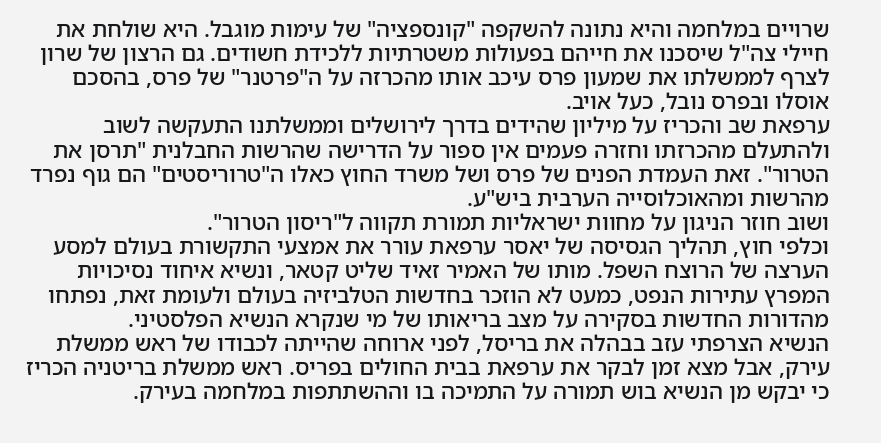שרויים במלחמה והיא נתונה להשקפה "קונספציה" של עימות מוגבל. היא שולחת את חיילי צה"ל שיסכנו את חייהם בפעולות משטרתיות ללכידת חשודים. גם הרצון של שרון לצרף לממשלתו את שמעון פרס עיכב אותו מהכרזה על ה"פרטנר" של פרס, בהסכם אוסלו ובפרס נובל, כעל אויב.
ערפאת שב והכריז על מיליון שהידים בדרך לירושלים וממשלתנו התעקשה לשוב ולהתעלם מהכרזתו וחזרה פעמים אין ספור על הדרישה שהרשות החבלנית "תרסן את הטרור". זאת העמדת הפנים של פרס ושל משרד החוץ כאלו ה"טרוריסטים" הם גוף נפרד מהרשות ומהאוכלוסייה הערבית ביש"ע.
ושוב חוזר הניגון על מחוות ישראליות תמורת תקווה ל"ריסון הטרור".
וכלפי חוץ, תהליך הגסיסה של יאסר ערפאת עורר את אמצעי התקשורת בעולם למסע הערצה של הרוצח השפל. מותו של האמיר זאיד שליט קטאר, ונשיא איחוד נסיכויות המפרץ עתירות הנפט, כמעט לא הוזכר בחדשות הטלביזיה בעולם ולעומת זאת, נפתחו מהדורות החדשות בסקירה על מצב בריאותו של מי שנקרא הנשיא הפלסטיני.
הנשיא הצרפתי עזב בבהלה את בריסל, לפני ארוחה שהייתה לכבודו של ראש ממשלת עירק, אבל מצא זמן לבקר את ערפאת בבית החולים בפריס. ראש ממשלת בריטניה הכריז כי יבקש מן הנשיא בוש תמורה על התמיכה בו וההשתתפות במלחמה בעירק.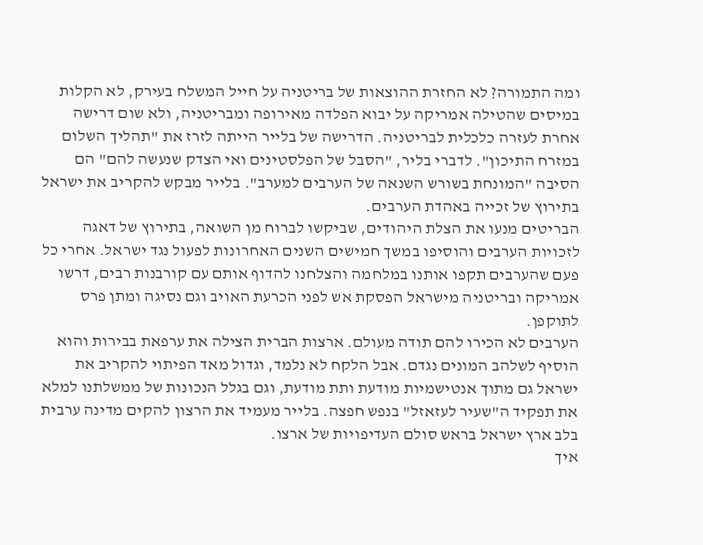ומה התמורה? לא החזרת ההוצאות של בריטניה על חייל המשלח בעירק, לא הקלות במיסים שהטילה אמריקה על יבוא הפלדה מאירופה ומבריטניה, ולא שום דרישה אחרת לעזרה כלכלית לבריטניה. הדרישה של בלייר הייתה לזרז את "תהליך השלום במזרח התיכון". לדברי בליר, "הסבל של הפלסטינים ואי הצדק שנעשה להם" הם הסיבה "המונחת בשורש השנאה של הערבים למערב". בלייר מבקש להקריב את ישראל בתירוץ של זכייה באהדת הערבים.
הבריטים מנעו את הצלת היהודים, שביקשו לברוח מן השואה, בתירוץ של דאגה לזכויות הערבים והוסיפו במשך חמישים השנים האחרונות לפעול נגד ישראל. אחרי כל פעם שהערבים תקפו אותנו במלחמה והצלחנו להדוף אותם עם קורבנות רבים, דרשו אמריקה ובריטניה מישראל הפסקת אש לפני הכרעת האויב וגם נסיגה ומתן פרס לתוקפן.
הערבים לא הכירו להם תודה מעולם. ארצות הברית הצילה את ערפאת בבירות והוא הוסיף לשלהב המונים נגדם. אבל הלקח לא נלמד, וגדול מאד הפיתוי להקריב את ישראל גם מתוך אנטישמיות מודעת ותת מודעת, וגם בגלל הנכונות של ממשלתנו למלא את תפקיד ה"שעיר לעזאזל" בנפש חפצה. בלייר מעמיד את הרצון להקים מדינה ערבית בלב ארץ ישראל בראש סולם העדיפויות של ארצו.
איך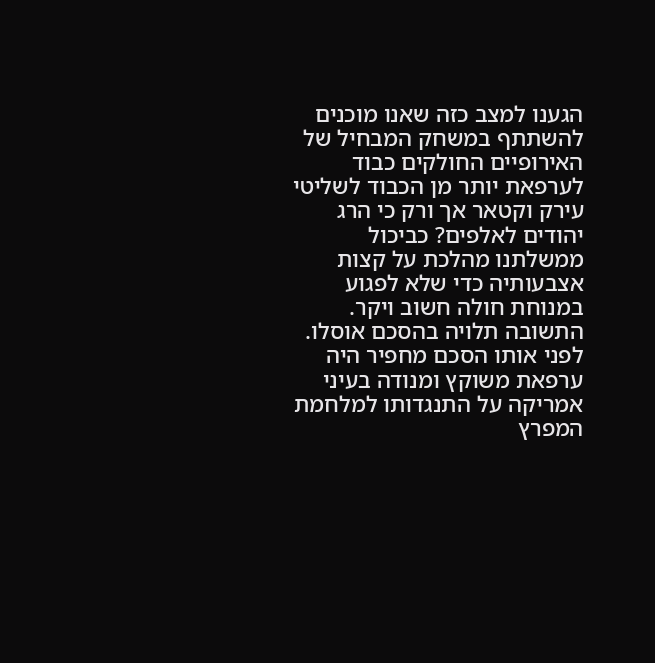הגענו למצב כזה שאנו מוכנים להשתתף במשחק המבחיל של האירופיים החולקים כבוד לערפאת יותר מן הכבוד לשליטי עירק וקטאר אך ורק כי הרג יהודים לאלפים? כביכול ממשלתנו מהלכת על קצות אצבעותיה כדי שלא לפגוע במנוחת חולה חשוב ויקר.
התשובה תלויה בהסכם אוסלו. לפני אותו הסכם מחפיר היה ערפאת משוקץ ומנודה בעיני אמריקה על התנגדותו למלחמת המפרץ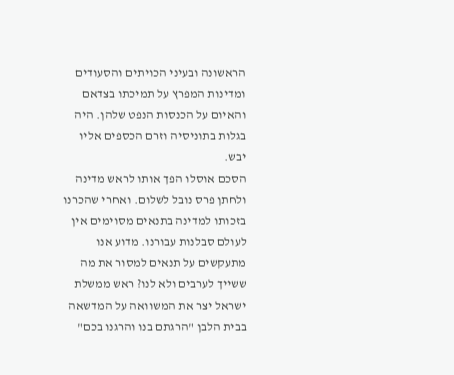הראשונה ובעיני הכויתים והסעודים ומדינות המפרץ על תמיכתו בצדאם והאיום על הכנסות הנפט שלהן. היה בגלות בתוניסיה וזרם הכספים אליו יבש.
הסכם אוסלו הפך אותו לראש מדינה ולחתן פרס נובל לשלום. ואחרי שהכרנו בזכותו למדינה בתנאים מסוימים אין לעולם סבלנות עבורנו. מדוע אנו מתעקשים על תנאים למסור את מה ששייך לערבים ולא לנו? ראש ממשלת ישראל יצר את המשוואה על המדשאה בבית הלבן "הרגתם בנו והרגנו בכם"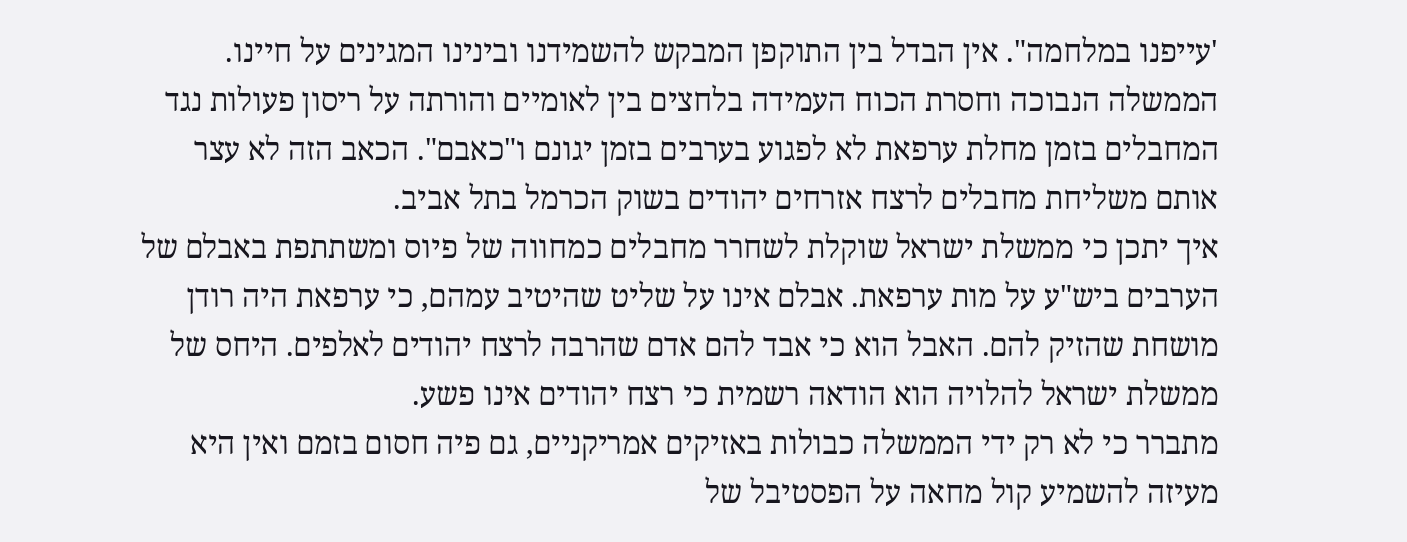'עייפנו במלחמה". אין הבדל בין התוקפן המבקש להשמידנו ובינינו המגינים על חיינו.
הממשלה הנבוכה וחסרת הכוח העמידה בלחצים בין לאומיים והורתה על ריסון פעולות נגד המחבלים בזמן מחלת ערפאת לא לפגוע בערבים בזמן יגונם ו"כאבם". הכאב הזה לא עצר אותם משליחת מחבלים לרצח אזרחים יהודים בשוק הכרמל בתל אביב.
איך יתכן כי ממשלת ישראל שוקלת לשחרר מחבלים כמחווה של פיוס ומשתתפת באבלם של הערבים ביש"ע על מות ערפאת. אבלם אינו על שליט שהיטיב עמהם, כי ערפאת היה רודן מושחת שהזיק להם. האבל הוא כי אבד להם אדם שהרבה לרצח יהודים לאלפים. היחס של ממשלת ישראל להלויה הוא הודאה רשמית כי רצח יהודים אינו פשע.
מתברר כי לא רק ידי הממשלה כבולות באזיקים אמריקניים, גם פיה חסום בזמם ואין היא מעיזה להשמיע קול מחאה על הפסטיבל של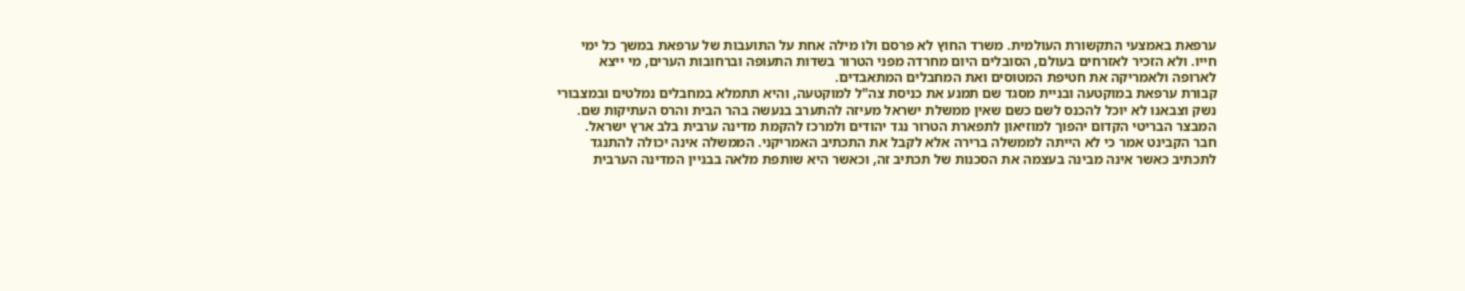ערפאת באמצעי התקשורת העולמית. משרד החוץ לא פרסם ולו מילה אחת על התועבות של ערפאת במשך כל ימי חייו. ולא הזכיר לאזרחים בעולם, הסובלים היום מחרדה מפני הטרור בשדות התעופה וברחובות הערים, מי ייצא לארופה ולאמריקה את חטיפת המטוסים ואת המחבלים המתאבדים.
קבורת ערפאת במוקטעה ובניית מסגד שם תמנע את כניסת צה"ל למוקטעה, והיא תתמלא במחבלים נמלטים ובמצבורי נשק וצבאנו לא יוכל להכנס לשם כשם שאין ממשלת ישראל מעיזה להתערב בנעשה בהר הבית והרס העתיקות שם. המבצר הבריטי הקדום יהפוך למוזיאון לתפארת הטרור נגד יהודים ולמרכז להקמת מדינה ערבית בלב ארץ ישראל.
חבר הקבינט אמר כי לא הייתה לממשלה ברירה אלא לקבל את התכתיב האמריקני. הממשלה אינה יכולה להתנגד לתכתיב כאשר אינה מבינה בעצמה את הסכנות של תכתיב זה, וכאשר היא שותפת מלאה בבניין המדינה הערבית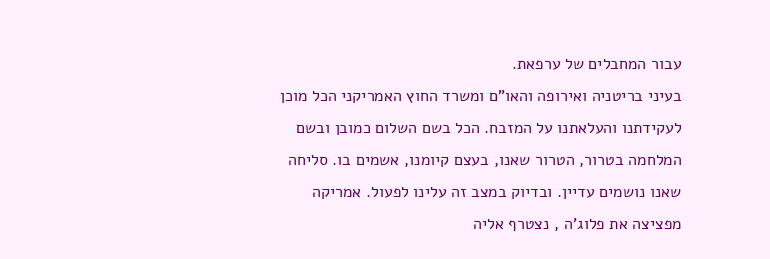עבור המחבלים של ערפאת.
בעיני בריטניה ואירופה והאו"ם ומשרד החוץ האמריקני הכל מוכן לעקידתנו והעלאתנו על המזבח. הכל בשם השלום כמובן ובשם המלחמה בטרור, הטרור שאנו, בעצם קיומנו, אשמים בו. סליחה שאנו נושמים עדיין. ובדיוק במצב זה עלינו לפעול. אמריקה מפציצה את פלוג'ה , נצטרף אליה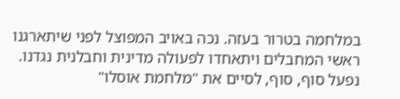במלחמה בטרור בעזה. נכה באויב המפוצל לפני שיתארגנו ראשי המחבלים ויתאחדו לפעולה מדינית וחבלנית נגדנו. נפעל סוף, סוף, לסיים את "מלחמת אוסלו"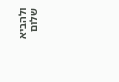ולהביא שלום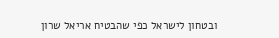ובטחון לישראל כפי שהבטיח אריאל שרון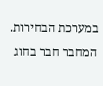במערכת הבחירות.
המחבר חבר בחוג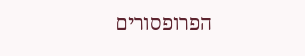הפרופסורים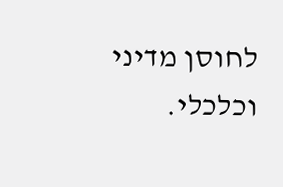לחוסן מדיני וכלכלי.